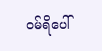ဝမ်ရိပေါ်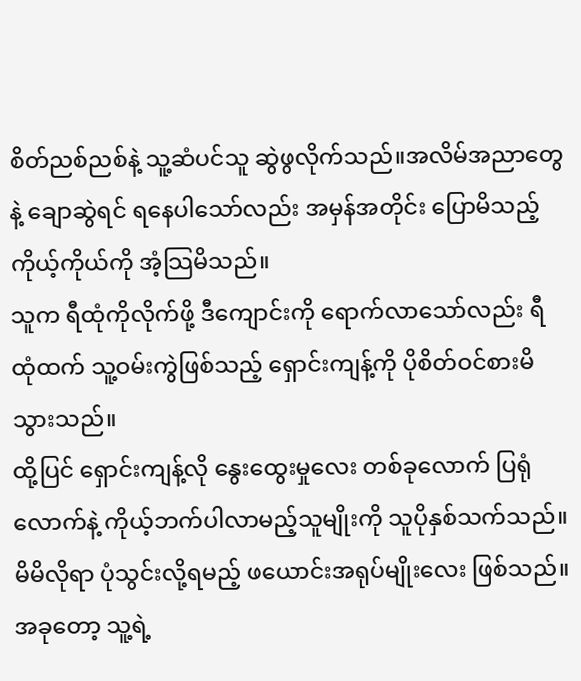စိတ်ညစ်ညစ်နဲ့ သူ့ဆံပင်သူ ဆွဲဖွလိုက်သည်။အလိမ်အညာတွေနဲ့ ချောဆွဲရင် ရနေပါသော်လည်း အမှန်အတိုင်း ပြောမိသည့် ကိုယ့်ကိုယ်ကို အံ့သြမိသည်။
သူက ရီထုံကိုလိုက်ဖို့ ဒီကျောင်းကို ရောက်လာသော်လည်း ရီထုံထက် သူ့ဝမ်းကွဲဖြစ်သည့် ရှောင်းကျန့်ကို ပိုစိတ်ဝင်စားမိသွားသည်။
ထို့ပြင် ရှောင်းကျန့်လို နွေးထွေးမှုလေး တစ်ခုလောက် ပြရုံလောက်နဲ့ ကိုယ့်ဘက်ပါလာမည့်သူမျိုးကို သူပိုနှစ်သက်သည်။မိမိလိုရာ ပုံသွင်းလို့ရမည့် ဖယောင်းအရုပ်မျိုးလေး ဖြစ်သည်။
အခုတော့ သူ့ရဲ့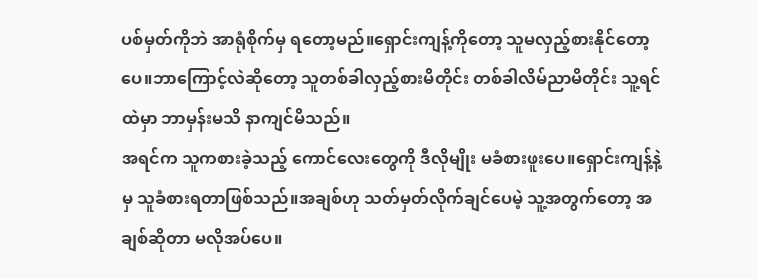ပစ်မှတ်ကိုဘဲ အာရုံစိုက်မှ ရတော့မည်။ရှောင်းကျန့်ကိုတော့ သူမလှည့်စားနိုင်တော့ပေ။ဘာကြောင့်လဲဆိုတော့ သူတစ်ခါလှည့်စားမိတိုင်း တစ်ခါလိမ်ညာမိတိုင်း သူ့ရင်ထဲမှာ ဘာမှန်းမသိ နာကျင်မိသည်။
အရင်က သူကစားခဲ့သည့် ကောင်လေးတွေကို ဒီလိုမျိုး မခံစားဖူးပေ။ရှောင်းကျန့်နဲ့မှ သူခံစားရတာဖြစ်သည်။အချစ်ဟု သတ်မှတ်လိုက်ချင်ပေမဲ့ သူ့အတွက်တော့ အချစ်ဆိုတာ မလိုအပ်ပေ။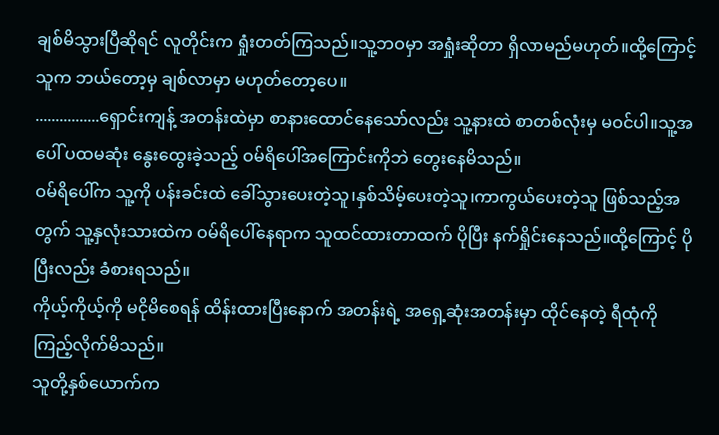ချစ်မိသွားပြီဆိုရင် လူတိုင်းက ရှုံးတတ်ကြသည်။သူ့ဘဝမှာ အရှုံးဆိုတာ ရှိလာမည်မဟုတ်။ထို့ကြောင့် သူက ဘယ်တော့မှ ချစ်လာမှာ မဟုတ်တော့ပေ။
................ရှောင်းကျန့် အတန်းထဲမှာ စာနားထောင်နေသော်လည်း သူ့နားထဲ စာတစ်လုံးမှ မဝင်ပါ။သူ့အပေါ် ပထမဆုံး နွေးထွေးခဲ့သည့် ဝမ်ရိပေါ်အကြောင်းကိုဘဲ တွေးနေမိသည်။
ဝမ်ရိပေါ်က သူ့ကို ပန်းခင်းထဲ ခေါ်သွားပေးတဲ့သူ၊နှစ်သိမ့်ပေးတဲ့သူ၊ကာကွယ်ပေးတဲ့သူ ဖြစ်သည့်အတွက် သူ့နှလုံးသားထဲက ဝမ်ရိပေါ်နေရာက သူထင်ထားတာထက် ပိုပြီး နက်ရှိုင်းနေသည်။ထို့ကြောင့် ပိုပြီးလည်း ခံစားရသည်။
ကိုယ့်ကိုယ့်ကို မငိုမိစေရန် ထိန်းထားပြီးနောက် အတန်းရဲ့ အရှေ့ဆုံးအတန်းမှာ ထိုင်နေတဲ့ ရီထုံကို ကြည့်လိုက်မိသည်။
သူတို့နှစ်ယောက်က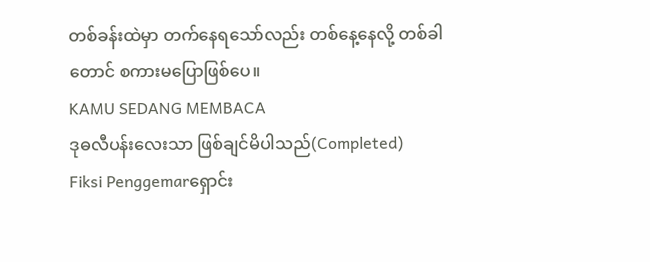တစ်ခန်းထဲမှာ တက်နေရသော်လည်း တစ်နေ့နေလို့ တစ်ခါတောင် စကားမပြောဖြစ်ပေ။
KAMU SEDANG MEMBACA
ဒုဓလီပန်းလေးသာ ဖြစ်ချင်မိပါသည်(Completed)
Fiksi Penggemarရှောင်း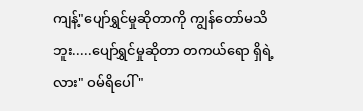ကျန့်"ပျော်ရွှင်မှုဆိုတာကို ကျွန်တော်မသိဘူး.....ပျော်ရွှင်မှုဆိုတာ တကယ်ရော ရှိရဲ့လား" ဝမ်ရိပေါ် "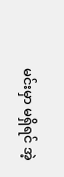မင်းမှာ မရှိရင် အဲ့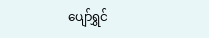ပျော်ရွှင်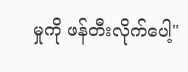မှုကို ဖန်တီးလိုက်ပေါ့"